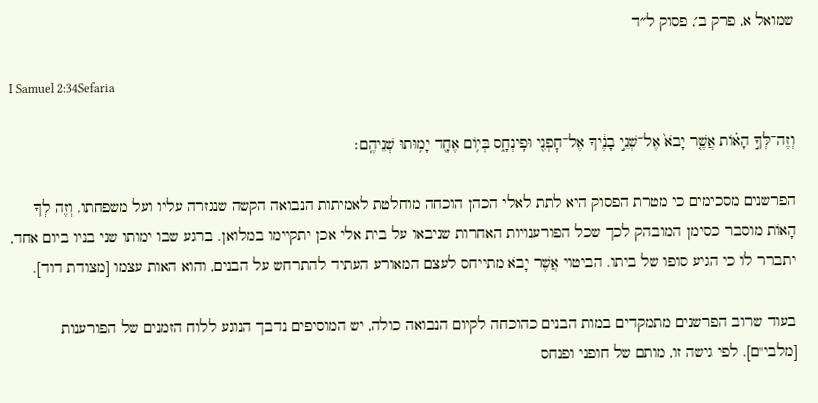שמואל א, פרק ב׳, פסוק ל״ד

I Samuel 2:34Sefaria

וְזֶה־לְּךָ֣ הָא֗וֹת אֲשֶׁ֤ר יָבֹא֙ אֶל־שְׁנֵ֣י בָנֶ֔יךָ אֶל־חׇפְנִ֖י וּפִֽינְחָ֑ס בְּי֥וֹם אֶחָ֖ד יָמ֥וּתוּ שְׁנֵיהֶֽם׃

הפרשנים מסכימים כי מטרת הפסוק היא לתת לאלי הכהן הוכחה מוחלטת לאמיתות הנבואה הקשה שנגזרה עליו ועל משפחתו. וְזֶה לְךָ הָאוֹת מוסבר כסימן המובהק לכך שכל הפורענויות האחרות שניבאו על בית אלי אכן יתקיימו במלואן. ברגע שבו ימותו שני בניו ביום אחד, יתברר לו כי הגיע סופו של ביתו. הביטוי אֲשֶׁר יָבֹא מתייחס לעצם המאורע העתיד להתרחש על הבנים, והוא האות עצמו [מצודת דוד].

בעוד שרוב הפרשנים מתמקדים במות הבנים כהוכחה לקיום הנבואה כולה, יש המוסיפים נדבך הנוגע ללוח הזמנים של הפורענות [מלבי"ם]. לפי גישה זו, מותם של חופני ופנחס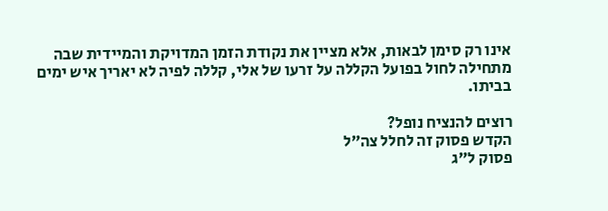אינו רק סימן לבאות, אלא מציין את נקודת הזמן המדויקת והמיידית שבה מתחילה לחול בפועל הקללה על זרעו של אלי, קללה לפיה לא יאריך איש ימים בביתו.

רוצים להנציח נופל?
הקדש פסוק זה לחלל צה״ל
פסוק ל״ג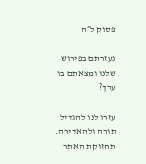פסוק ל״ה

נעזרתם בפירוש שלנו ומצאתם בו ערך?

עזרו לנו להגדיל תורה ולהאדירה. תחזוקת האתר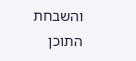והשבחת התוכן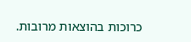כרוכות בהוצאות מרובות.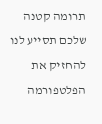תרומה קטנה שלכם תסייע לנו להחזיק את הפלטפורמה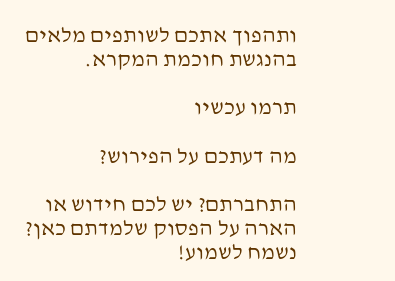ותהפוך אתכם לשותפים מלאים בהנגשת חוכמת המקרא.

תרמו עכשיו

מה דעתכם על הפירוש?

התחברתם? יש לכם חידוש או הארה על הפסוק שלמדתם כאן? נשמח לשמוע!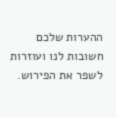ההערות שלכם חשובות לנו ועוזרות לשפר את הפירוש.